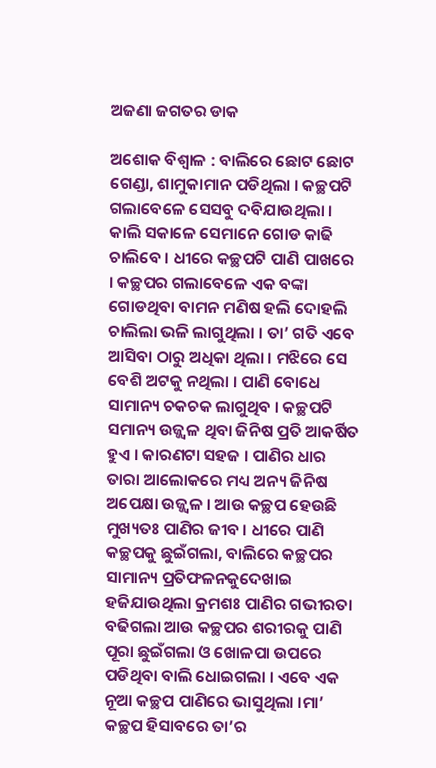ଅଜଣା ଜଗତର ଡାକ

ଅଶୋକ ବିଶ୍ୱାଳ : ବାଲିରେ ଛୋଟ ଛୋଟ ଗେଣ୍ଡା, ଶାମୁକାମାନ ପଡିଥିଲା । କଚ୍ଛପଟି ଗଲାବେଳେ ସେସବୁ ଦବିଯାଉଥିଲା । କାଲି ସକାଳେ ସେମାନେ ଗୋଡ କାଢି ଚାଲିବେ । ଧୀରେ କଚ୍ଛପଟି ପାଣି ପାଖରେ । କଚ୍ଛପର ଗଲାବେଳେ ଏକ ବଙ୍କା ଗୋଡଥିବା ବାମନ ମଣିଷ ହଲି ଦୋହଲି ଚାଲିଲା ଭଳି ଲାଗୁଥିଲା । ତା’ ଗତି ଏବେ ଆସିବା ଠାରୁ ଅଧିକା ଥିଲା । ମଝିରେ ସେ ବେଶି ଅଟକୁ ନଥିଲା । ପାଣି ବୋଧେ ସାମାନ୍ୟ ଚକଚକ ଲାଗୁଥିବ । କଚ୍ଛପଟି ସମାନ୍ୟ ଉଜ୍ଜ୍ୱଳ ଥିବା ଜିନିଷ ପ୍ରତି ଆକର୍ଷିତ ହୁଏ । କାରଣଟା ସହଜ । ପାଣିର ଧାର ତାରା ଆଲୋକରେ ମଧ୍ୟ ଅନ୍ୟ ଜିନିଷ ଅପେକ୍ଷା ଉଜ୍ଜ୍ୱଳ । ଆଉ କଚ୍ଛପ ହେଉଛି ମୁଖ୍ୟତଃ ପାଣିର ଜୀବ । ଧୀରେ ପାଣି କଚ୍ଛପକୁ ଛୁଇଁଗଲା, ବାଲିରେ କଚ୍ଛପର ସାମାନ୍ୟ ପ୍ରତିଫଳନକୁଦେଖାଇ ହଜିଯାଉଥିଲା କ୍ରମଶଃ ପାଣିର ଗଭୀରତା ବଢିଗଲା ଆଉ କଚ୍ଛପର ଶରୀରକୁ ପାଣି ପୂରା ଛୁଇଁଗଲା ଓ ଖୋଳପା ଉପରେ ପଡିଥିବା ବାଲି ଧୋଇଗଲା । ଏବେ ଏକ ନୂଆ କଚ୍ଛପ ପାଣିରେ ଭାସୁଥିଲା ।ମା’ କଚ୍ଛପ ହିସାବରେ ତା’ର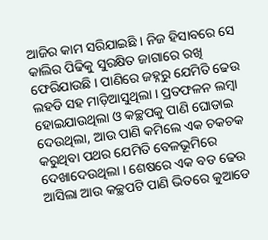ଆଜିର କାମ ସରିଯାଇଛି । ନିଜ ହିସାବରେ ସେ କାଲିର ପିଢିକୁ ସୁରକ୍ଷିତ ଜାଗାରେ ରଖି ଫେରିଯାଉଛି । ପାଣିରେ ଜହ୍ନରୁ ଯେମିତି ଢେଉ ଲହଡି ସହ ମାଡ଼ିଆସୁଥିଲା । ପ୍ରତଫଳନ ଲମ୍ବା ହୋଇଯାଉଥିଲା ଓ କଚ୍ଛପକୁ ପାଣି ଘୋଡାଇ ଦେଉଥିଲା, ଆଉ ପାଣି କମିଲେ ଏକ ଚକଚକ କରୁଥିବା ପଥର ଯେମିତି ବେଳଭୂମିରେ ଦେଖାଦେଉଥିଲା । ଶେଷରେ ଏକ ବଡ ଢେଉ ଆସିଲା ଆଉ କଚ୍ଛପଟି ପାଣି ଭିତରେ କୁଆଡେ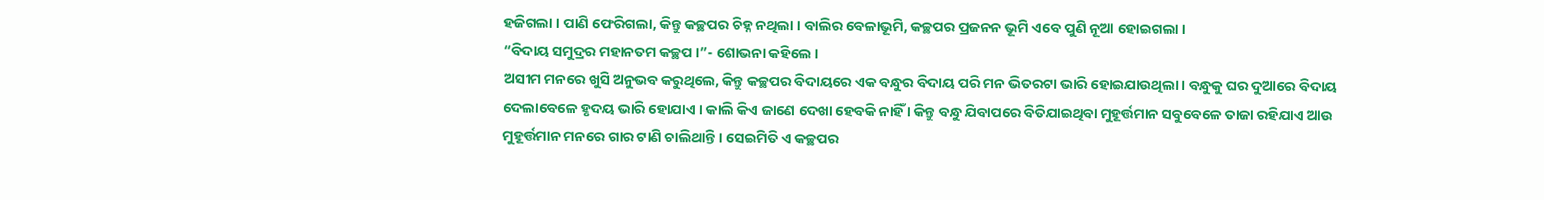ହଜିଗଲା । ପାଣି ଫେରିଗଲା, କିନ୍ତୁ କଚ୍ଛପର ଚିହ୍ନ ନଥିଲା । ବାଲିର ବେଳାଭୂମି, କଚ୍ଛପର ପ୍ରଜନନ ଭୂମି ଏବେ ପୁଣି ନୂଆ ହୋଇଗଲା ।
“ବିଦାୟ ସମୁଦ୍ରର ମହାନତମ କଚ୍ଛପ ।”- ଶୋଭନା କହିଲେ ।
ଅସୀମ ମନରେ ଖୁସି ଅନୁଭବ କରୁଥିଲେ, କିନ୍ତୁ କଚ୍ଛପର ବିଦାୟରେ ଏକ ବନ୍ଧୁର ବିଦାୟ ପରି ମନ ଭିତରଟା ଭାରି ହୋଇଯାଉଥିଲା । ବନ୍ଧୁକୁ ଘର ଦୁଆରେ ବିଦାୟ ଦେଲାବେଳେ ହୃଦୟ ଭାରି ହୋଯାଏ । କାଲି କିଏ ଜାଣେ ଦେଖା ହେବକି ନାହିଁ । କିନ୍ତୁ ବନ୍ଧୁ ଯିବାପରେ ବିତିଯାଇଥିବା ମୁହୂର୍ତ୍ତମାନ ସବୁବେଳେ ତାଜା ରହିଯାଏ ଆଉ ମୁହୂର୍ତ୍ତମାନ ମନରେ ଗାର ଟାଣି ଚାଲିଥାନ୍ତି । ସେଇମିତି ଏ କଚ୍ଛପର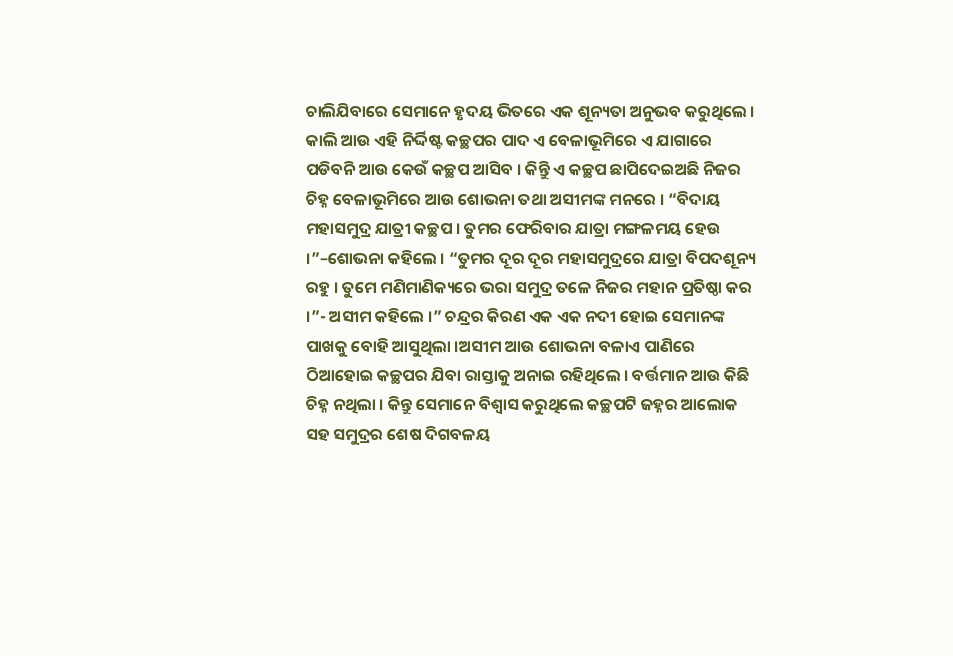ଚାଲିଯିବାରେ ସେମାନେ ହୃଦୟ ଭିତରେ ଏକ ଶୂନ୍ୟତା ଅନୁଭବ କରୁଥିଲେ । କାଲି ଆଉ ଏହି ନିର୍ଦ୍ଦିଷ୍ଟ କଚ୍ଛପର ପାଦ ଏ ବେଳାଭୂମିରେ ଏ ଯାଗାରେ ପଡିବନି ଆଉ କେଉଁ କଚ୍ଛପ ଆସିବ । କିନ୍ତୁି ଏ କଚ୍ଛପ ଛାପିଦେଇଅଛି ନିଜର ଚିହ୍ନ ବେଳାଭୂମିରେ ଆଉ ଶୋଭନା ତଥା ଅସୀମଙ୍କ ମନରେ । “ବିଦାୟ ମହାସମୁଦ୍ର ଯାତ୍ରୀ କଚ୍ଛପ । ତୁମର ଫେରିବାର ଯାତ୍ରା ମଙ୍ଗଳମୟ ହେଉ ।”–ଶୋଭନା କହିଲେ । “ତୁମର ଦୂର ଦୂର ମହାସମୁଦ୍ରରେ ଯାତ୍ରା ବିପଦଶୂନ୍ୟ ରହୁ । ତୁମେ ମଣିମାଣିକ୍ୟରେ ଭରା ସମୁଦ୍ର ତଳେ ନିଜର ମହାନ ପ୍ରତିଷ୍ଠା କର ।”- ଅସୀମ କହିଲେ ।” ଚନ୍ଦ୍ରର କିରଣ ଏକ ଏକ ନଦୀ ହୋଇ ସେମାନଙ୍କ ପାଖକୁ ବୋହି ଆସୁଥିଲା ।ଅସୀମ ଆଉ ଶୋଭନା ବଳାଏ ପାଣିରେ ଠିଆହୋଇ କଚ୍ଛପର ଯିବା ରାସ୍ତାକୁ ଅନାଇ ରହିଥିଲେ । ବର୍ତ୍ତମାନ ଆଉ କିଛି ଚିହ୍ନ ନଥିଲା । କିନ୍ତୁ ସେମାନେ ବିଶ୍ୱାସ କରୁଥିଲେ କଚ୍ଛପଟି ଜହ୍ନର ଆଲୋକ ସହ ସମୁଦ୍ରର ଶେଷ ଦିଗବଳୟ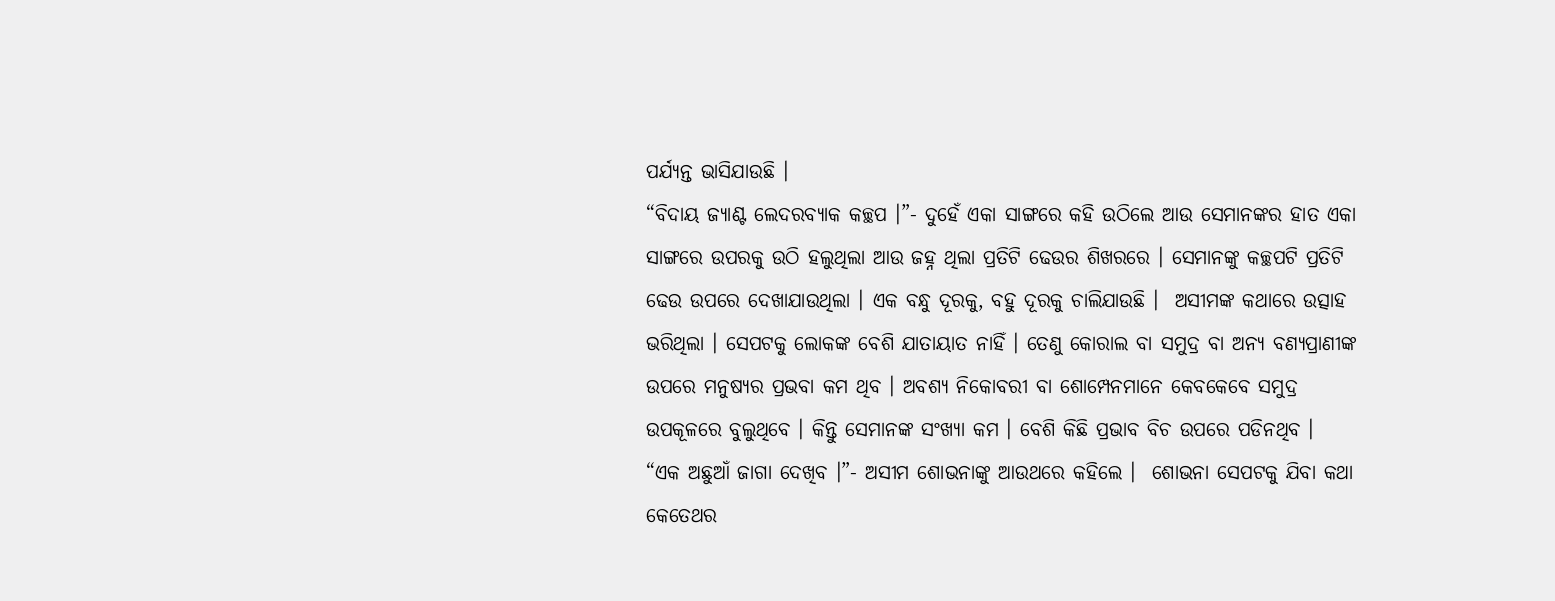ପର୍ଯ୍ୟନ୍ତ ଭାସିଯାଉଛି ।
“ବିଦାୟ ଜ୍ୟାଣ୍ଟ ଲେଦରବ୍ୟାକ କଚ୍ଛପ ।”- ଦୁହେଁ ଏକା ସାଙ୍ଗରେ କହି ଉଠିଲେ ଆଉ ସେମାନଙ୍କର ହାତ ଏକା ସାଙ୍ଗରେ ଉପରକୁ ଉଠି ହଲୁଥିଲା ଆଉ ଜହ୍ନ ଥିଲା ପ୍ରତିଟି ଢେଉର ଶିଖରରେ । ସେମାନଙ୍କୁ କଚ୍ଛପଟି ପ୍ରତିଟି ଢେଉ ଉପରେ ଦେଖାଯାଉଥିଲା । ଏକ ବନ୍ଧୁ ଦୂରକୁ, ବହୁ ଦୂରକୁ ଚାଲିଯାଉଛି ।  ଅସୀମଙ୍କ କଥାରେ ଉତ୍ସାହ ଭରିଥିଲା । ସେପଟକୁ ଲୋକଙ୍କ ବେଶି ଯାତାୟାତ ନାହିଁ । ତେଣୁ କୋରାଲ ବା ସମୁଦ୍ର ବା ଅନ୍ୟ ବଣ୍ୟପ୍ରାଣୀଙ୍କ ଉପରେ ମନୁଷ୍ୟର ପ୍ରଭବା କମ ଥିବ । ଅବଶ୍ୟ ନିକୋବରୀ ବା ଶୋମ୍ପେନମାନେ କେବକେବେ ସମୁଦ୍ର ଉପକୂଳରେ ବୁଲୁଥିବେ । କିନ୍ତୁ ସେମାନଙ୍କ ସଂଖ୍ୟା କମ । ବେଶି କିଛି ପ୍ରଭାବ ବିଚ ଉପରେ ପଡିନଥିବ ।
“ଏକ ଅଛୁଆଁ ଜାଗା ଦେଖିବ ।”- ଅସୀମ ଶୋଭନାଙ୍କୁ ଆଉଥରେ କହିଲେ ।  ଶୋଭନା ସେପଟକୁ ଯିବା କଥା କେତେଥର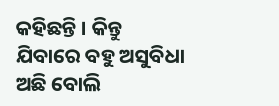କହିଛନ୍ତି । କିନ୍ତୁ ଯିବାରେ ବହୁ ଅସୁବିଧା ଅଛି ବୋଲି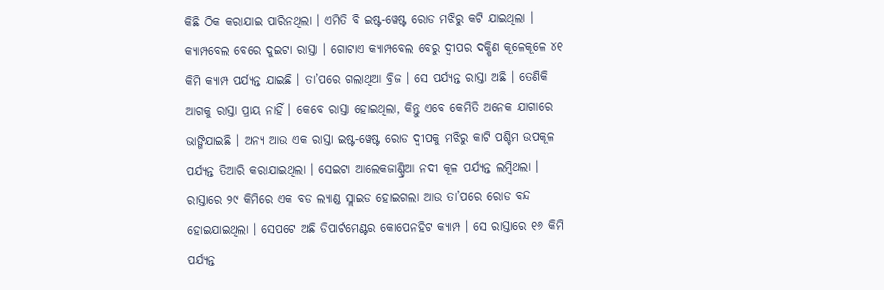କିଛି ଠିକ କରାଯାଇ ପାରିନଥିଲା । ଏମିତି ବି ଇଷ୍ଟ-ୱେଷ୍ଟ ରୋଡ ମଝିରୁ କଟି ଯାଇଥିଲା । କ୍ୟାମ୍ପବେଲ ବେରେ ଦୁଇଟା ରାସ୍ତା । ଗୋଟାଏ କ୍ୟାମ୍ପବେଲ ବେରୁ ଦ୍ୱୀପର ଦକ୍ଷିଣ କୂଳେକୂଳେ ୪୧ କିମି କ୍ୟାମ୍ପ ପର୍ଯ୍ୟନ୍ତ ଯାଇଛି । ତା’ପରେ ଗଲାଥିଆ ବ୍ରିଜ । ସେ ପର୍ଯ୍ୟନ୍ତ ରାସ୍ତା ଅଛି । ତେଣିକି ଆଗକୁ ରାସ୍ତା ପ୍ରାୟ ନାହିଁ । କେବେ ରାସ୍ତା ହୋଇଥିଲା, କିନ୍ତୁ ଏବେ କେମିତି ଅନେକ ଯାଗାରେ ଭାଙ୍ଗିଯାଇଛି । ଅନ୍ୟ ଆଉ ଏକ ରାସ୍ତା ଇଷ୍ଟ-ୱେଷ୍ଟ ରୋଡ ଦ୍ୱୀପକୁ ମଝିରୁ କାଟି ପଶ୍ଚିମ ଉପକୂଳ ପର୍ଯ୍ୟନ୍ତ ତିଆରି କରାଯାଇଥିଲା । ସେଇଟା ଆଲେକଜାଣ୍ଡ୍ରିଆ ନଦୀ କୂଳ ପର୍ଯ୍ୟନ୍ତ ଲମ୍ବିଥଲା । ରାସ୍ତାରେ ୨୯ କିମିରେ ଏକ ବଡ ଲ୍ୟାଣ୍ଡ ସ୍ଲାଇଡ ହୋଇଗଲା ଆଉ ତା’ପରେ ରୋଡ ବନ୍ଦ ହୋଇଯାଇଥିଲା । ସେପଟେ ଅଛି ଡିପାର୍ଟମେଣ୍ଟର କୋପେନହିଟ କ୍ୟାମ୍ପ । ସେ ରାସ୍ତାରେ ୧୬ କିମି ପର୍ଯ୍ୟନ୍ତ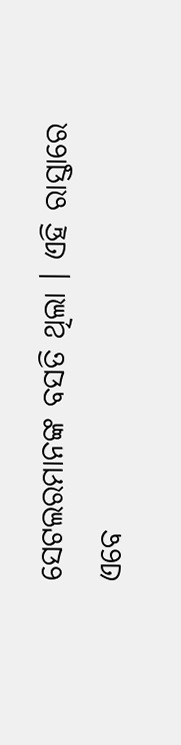ସେଟଲରମାନଙ୍କ ବସତି ଥିଲା । ଏହି ରାସ୍ତାରେ ଏବେ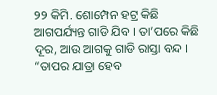୨୨ କିମି. ଶୋମ୍ପେନ ହଟ୍ର କିଛି ଆଗପର୍ଯ୍ୟନ୍ତ ଗାଡି ଯିବ । ତା’ପରେ କିଛି ଦୂର, ଆଉ ଆଗକୁ ଗାଡି ରାସ୍ତା ବନ୍ଦ । “ତାପର ଯାତ୍ରା ହେବ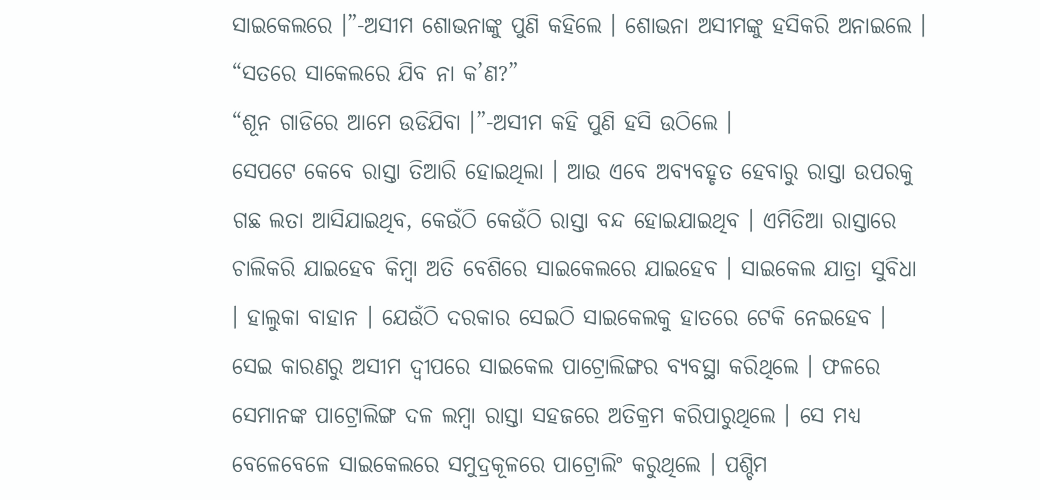ସାଇକେଲରେ ।”-ଅସୀମ ଶୋଭନାଙ୍କୁ ପୁଣି କହିଲେ । ଶୋଭନା ଅସୀମଙ୍କୁ ହସିକରି ଅନାଇଲେ । “ସତରେ ସାକେଲରେ ଯିବ ନା କ’ଣ?”
“ଶୂନ ଗାଡିରେ ଆମେ ଉଡିଯିବା ।”-ଅସୀମ କହି ପୁଣି ହସି ଉଠିଲେ ।
ସେପଟେ କେବେ ରାସ୍ତା ତିଆରି ହୋଇଥିଲା । ଆଉ ଏବେ ଅବ୍ୟବହୃତ ହେବାରୁ ରାସ୍ତା ଉପରକୁ ଗଛ ଲତା ଆସିଯାଇଥିବ, କେଉଁଠି କେଉଁଠି ରାସ୍ତା ବନ୍ଦ ହୋଇଯାଇଥିବ । ଏମିତିଆ ରାସ୍ତାରେ ଚାଲିକରି ଯାଇହେବ କିମ୍ବା ଅତି ବେଶିରେ ସାଇକେଲରେ ଯାଇହେବ । ସାଇକେଲ ଯାତ୍ରା ସୁବିଧା । ହାଲୁକା ବାହାନ । ଯେଉଁଠି ଦରକାର ସେଇଠି ସାଇକେଲକୁ ହାତରେ ଟେକି ନେଇହେବ । ସେଇ କାରଣରୁ ଅସୀମ ଦ୍ୱୀପରେ ସାଇକେଲ ପାଟ୍ରୋଲିଙ୍ଗର ବ୍ୟବସ୍ଥା କରିଥିଲେ । ଫଳରେ ସେମାନଙ୍କ ପାଟ୍ରୋଲିଙ୍ଗ ଦଳ ଲମ୍ବା ରାସ୍ତା ସହଜରେ ଅତିକ୍ରମ କରିପାରୁଥିଲେ । ସେ ମଧ୍ୟ ବେଳେବେଳେ ସାଇକେଲରେ ସମୁଦ୍ରକୂଳରେ ପାଟ୍ରୋଲିଂ କରୁଥିଲେ । ପଶ୍ଚିମ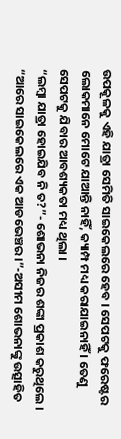ଉପକୂଳକୁ ଏହି ଯାତ୍ରା ସେମିତି ସାଇକେଲରେ ହେବ । ସେପଟକୁ ଫରେଷ୍ଟର ଲୋକମାନେ ମୋଟେ ଯାଆନ୍ତି ନାହିଁ, କ୍ୟାମ୍ପ ମଧ୍ୟ କରାଯାଇନାହିଁ । ତେଣୁ ସେପଟକୁ ଯିବାର ଆବଶ୍ୟକତା ମଧ୍ୟ ଥିଲା ।
“ଲମ୍ବା ଯାତ୍ରା ହୋଇଯିବ ନି ତ?”- ଶୋଭନା ନିଜର ଶଙ୍କା ପ୍ରକାଶ କରୁଥିଲେ ।  “ଆରେ ସାଇକେଲରେ ଏକ ଆଡଭେଞ୍ଚର ।”-ଅସୀମ ଶୋଭନାଙ୍କୁ ଉତ୍ସାହିତ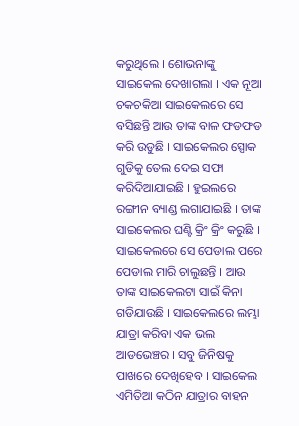କରୁଥିଲେ । ଶୋଭନାଙ୍କୁ ସାଇକେଲ ଦେଖାଗଲା । ଏକ ନୂଆ ଚକଚକିଆ ସାଇକେଲରେ ସେ ବସିଛନ୍ତି ଆଉ ତାଙ୍କ ବାଳ ଫଡଫଡ କରି ଉଡୁଛି । ସାଇକେଲର ସ୍ପୋକ ଗୁଡିକୁ ତେଲ ଦେଇ ସଫା କରିଦିଆଯାଇଛି । ହୁଇଲରେ ରଙ୍ଗୀନ ବ୍ୟାଣ୍ଡ ଲଗାଯାଇଛି । ତାଙ୍କ ସାଇକେଲର ଘଣ୍ଟି କ୍ରିଂ କ୍ରିଂ କରୁଛି । ସାଇକେଲରେ ସେ ପେଡାଲ ପରେ ପେଡାଲ ମାରି ଚାଲୁଛନ୍ତି । ଆଉ ତାଙ୍କ ସାଇକେଲଟା ସାଇଁ କିନା ଗଡିଯାଉଛି । ସାଇକେଲରେ ଲମ୍ଭା ଯାତ୍ରା କରିବା ଏକ ଭଲ ଆଡଭେଞ୍ଚର । ସବୁ ଜିନିଷକୁ ପାଖରେ ଦେଖିହେବ । ସାଇକେଲ ଏମିତିଆ କଠିନ ଯାତ୍ରାର ବାହନ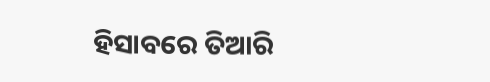ହିସାବରେ ତିଆରି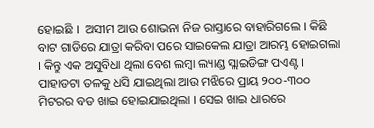ହୋଇଛି ।  ଅସୀମ ଆଉ ଶୋଭନା ନିଜ ରାସ୍ତାରେ ବାହାରିଗଲେ । କିଛି ବାଟ ଗାଡିରେ ଯାତ୍ରା କରିବା ପରେ ସାଇକେଲ ଯାତ୍ରା ଆରମ୍ଭ ହୋଇଗଲା । କିନ୍ତୁ ଏକ ଅସୁବିଧା ଥିଲା ବେଶ ଲମ୍ବା ଲ୍ୟାଣ୍ଡ ସ୍ଲାଇଡିଙ୍ଗ ପଏଣ୍ଟ । ପାହାଡଟା ତଳକୁ ଧସି ଯାଇଥିଲା ଆଉ ମଝିରେ ପ୍ରାୟ ୨୦୦-୩୦୦ ମିଟରର ବଡ ଖାଇ ହୋଇଯାଇଥିଲା । ସେଇ ଖାଇ ଧାରରେ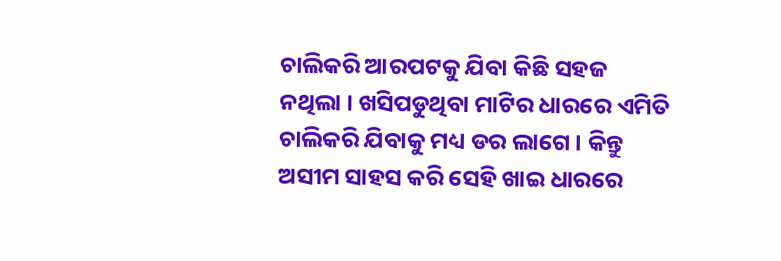ଚାଲିକରି ଆରପଟକୁ ଯିବା କିଛି ସହଜ ନଥିଲା । ଖସିପଡୁଥିବା ମାଟିର ଧାରରେ ଏମିତି ଚାଲିକରି ଯିବାକୁ ମଧ୍ୟ ଡର ଲାଗେ । କିନ୍ତୁ ଅସୀମ ସାହସ କରି ସେହି ଖାଇ ଧାରରେ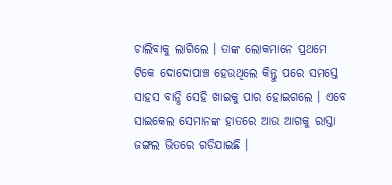ଚାଲିବାକୁ ଲାଗିଲେ । ତାଙ୍କ ଲୋକମାନେ ପ୍ରଥମେ ଟିକେ ଦୋଦୋପାଞ୍ଚ ହେଉଥିଲେ କିନ୍ତୁ ପରେ ସମସ୍ତେ ସାହସ ବାନ୍ଧି ସେହି ଖାଇକୁ ପାର ହୋଇଗଲେ । ଏବେ ସାଇକେଲ ସେମାନଙ୍କ ହାତରେ ଆଉ ଆଗକୁ ରାସ୍ତା ଜଙ୍ଗଲ ଭିତରେ ଗଡିଯାଇଛି ।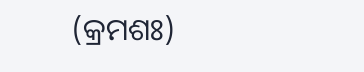(କ୍ରମଶଃ)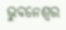ଭୁବନେଶ୍ୱର